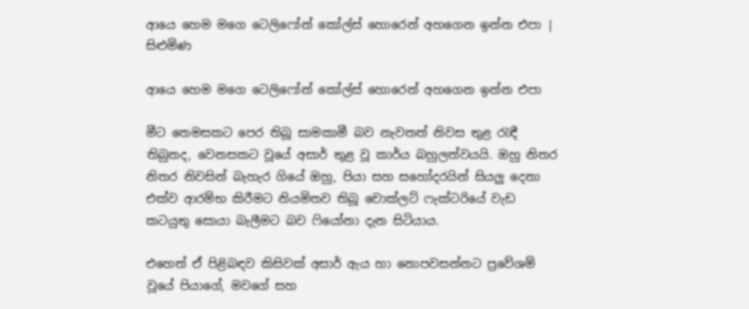ආයෙ හෙම මගෙ ටෙලිෆෝන් කෝල්ස් හොරෙන් අහගෙන ඉන්න එපා | සිළුමිණ

ආයෙ හෙම මගෙ ටෙලිෆෝන් කෝල්ස් හොරෙන් අහගෙන ඉන්න එපා

මීට තෙමසකට පෙර තිබූ සාමකාමී බව නැවතත් නිවස තුළ රැඳී තිබුනද, වෙනසකට වූයේ අසාර් තුළ වූ කාර්ය බහුලත්වයයි. ඔහු නිතර නිතර නිවසින් බැහැර ගියේ ඔහු, පියා සහ සහෝදරයින් සියලු දෙනා එක්ව ආරම්භ කිරීමට නියමිතව තිබූ චොක්ලට් ෆැක්ටරියේ වැඩ කටයුතු සොයා බැලීමට බව ෆියෝනා දැන සිටියාය.

එහෙත් ඒ පිළිබඳව කිසිවක් අසාර් ඇය හා නොපවසන්නට ප්‍රවේශම් වූයේ පියාගේ, මවගේ සහ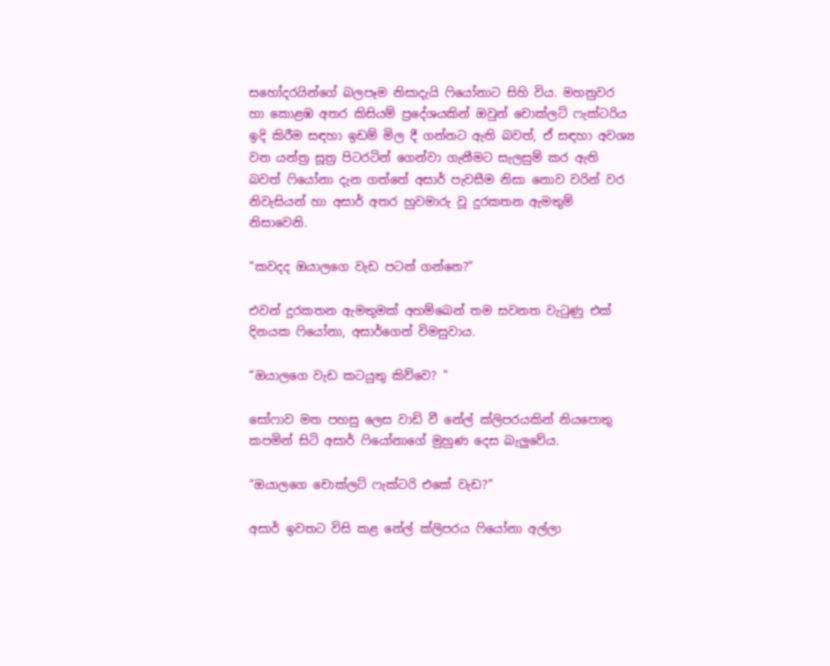සහෝදරයින්ගේ බලපෑම නිසාදැයි ෆියෝනාට සිහි විය. මහනුවර හා කොළඹ අතර කිසියම් ප්‍රදේශයකින් ඔවුන් චොක්ලට් ෆැක්ටරිය ඉදි කිරීම සඳහා ඉඩම් මිල දී ගන්නට ඇති බවත්, ඒ සඳහා අවශ්‍ය වන යන්ත්‍ර සූත්‍ර පිටරටින් ගෙන්වා ගැනීමට සැලසුම් කර ඇති බවත් ෆියෝනා දැන ගත්තේ අසාර් පැවසීම නිසා නොව වරින් වර නිවැසියන් හා අසාර් අතර හුවමාරු වූ දුරකතන ඇමතුම් නිසාවෙනි.

“කවදද ඔයාලගෙ වැඩ පටන් ගන්නෙ?”

එවන් දුරකතන ඇමතුමක් අහම්බෙන් තම සවනත වැටුණු එක් දිනයක ෆියෝනා, අසාර්ගෙන් විමසුවාය.

“ඔයාලගෙ වැඩ කටයුතු කිව්වෙ? ”

සෝෆාව මත පහසු ලෙස වාඩි වී නේල් ක්ලිපරයකින් නියපොතු කපමින් සිටි අසාර් ෆියෝනාගේ මුහුණ දෙස බැලුවේය.

“ඔයාලගෙ චොක්ලට් ෆැක්ටරි එකේ වැඩ?”

අසාර් ඉවතට විසි කළ නේල් ක්ලිපරය ෆියෝනා අල්ලා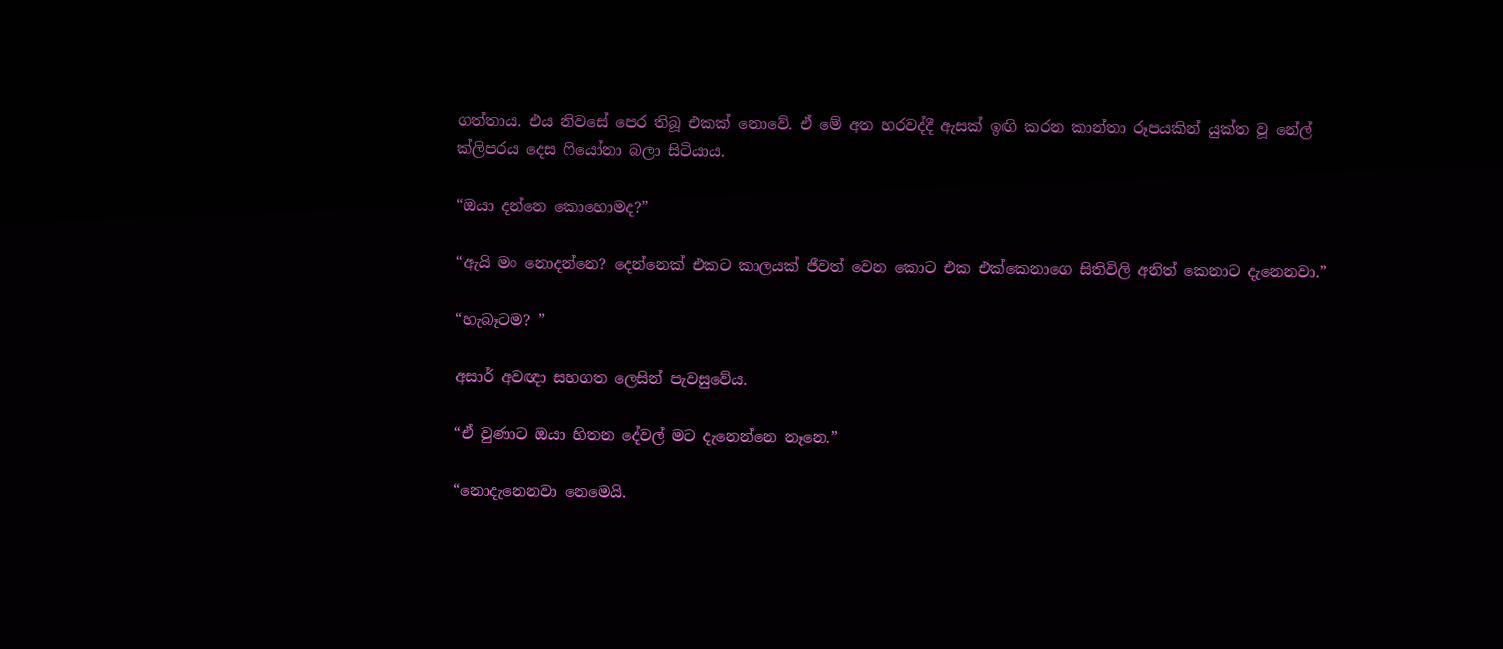ගත්තාය. එය නිවසේ පෙර තිබූ එකක් නොවේ. ඒ මේ අත හරවද්දී ඇසක් ඉඟි කරන කාන්තා රූපයකින් යුක්ත වූ නේල් ක්ලිපරය දෙස ෆියෝනා බලා සිටියාය.

“ඔයා දන්නෙ කොහොමද?”

“ඇයි මං නොදන්නෙ? දෙන්නෙක් එකට කාලයක් ජීවත් වෙන කොට එක එක්කෙනාගෙ සිතිවිලි අනිත් කෙනාට දැනෙනවා.”

“හැබෑටම? ”

අසාර් අවඥා සහගත ලෙසින් පැවසුවේය.

“ඒ වුණාට ඔයා හිතන දේවල් මට දැනෙන්නෙ නෑනෙ.”

“නොදැනෙනවා නෙමෙයි.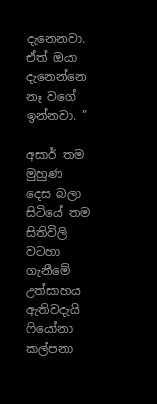දැනෙනවා. ඒත් ඔයා දැනෙන්නෙ නෑ වගේ ඉන්නවා. ”

අසාර් තම මුහුණ දෙස බලා සිටියේ තම සිතිවිලි වටහා ගැනීමේ උත්සාහය ඇතිවදැයි ෆියෝනා කල්පනා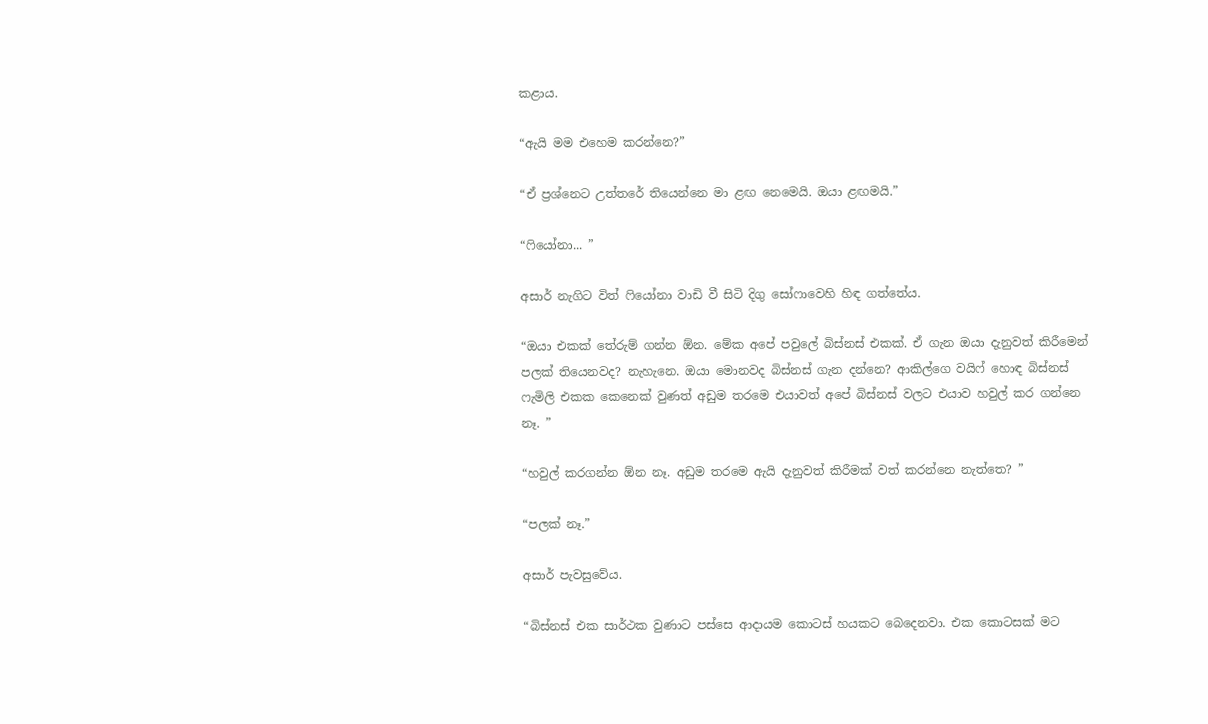කළාය.

“ඇයි මම එහෙම කරන්නෙ?”

“ඒ ප්‍රශ්නෙට උත්තරේ තියෙන්නෙ මා ළඟ නෙමෙයි. ඔයා ළඟමයි.”

“ෆියෝනා... ”

අසාර් නැගිට විත් ෆියෝනා වාඩි වී සිටි දිගු සෝෆාවෙහි හිඳ ගත්තේය.

“ඔයා එකක් තේරුම් ගන්න ඕන. මේක අපේ පවුලේ බිස්නස් එකක්. ඒ ගැන ඔයා දැනුවත් කිරීමෙන් පලක් තියෙනවද? නැහැනෙ. ඔයා මොනවද බිස්නස් ගැන දන්නෙ? ආකිල්ගෙ වයිෆ් හොඳ බිස්නස් ෆැමිලි එකක කෙනෙක් වුණත් අඩුම තරමෙ එයාවත් අපේ බිස්නස් වලට එයාව හවුල් කර ගන්නෙ නෑ. ”

“හවුල් කරගන්න ඕන නෑ. අඩුම තරමෙ ඇයි දැනුවත් කිරීමක් වත් කරන්නෙ නැත්තෙ? ”

“පලක් නෑ.”

අසාර් පැවසුවේය.

“බිස්නස් එක සාර්ථක වුණාට පස්සෙ ආදායම කොටස් හයකට බෙදෙනවා. එක කොටසක් මට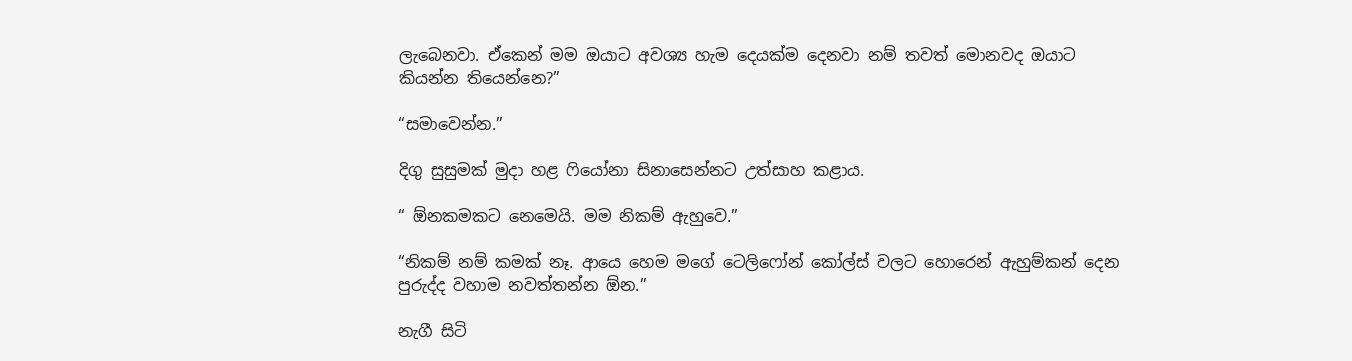ලැබෙනවා. ඒකෙන් මම ඔයාට අවශ්‍ය හැම දෙයක්ම දෙනවා නම් තවත් මොනවද ඔයාට කියන්න තියෙන්නෙ?”

“සමාවෙන්න.”

දිගු සුසුමක් මුදා හළ ෆියෝනා සිනාසෙන්නට උත්සාහ කළාය.

“ ඕනකමකට නෙමෙයි. මම නිකම් ඇහුවෙ.”

“නිකම් නම් කමක් නෑ. ආයෙ හෙම මගේ ටෙලිෆෝන් කෝල්ස් වලට හොරෙන් ඇහුම්කන් දෙන පුරුද්ද වහාම නවත්තන්න ඕන.”

නැගී සිටි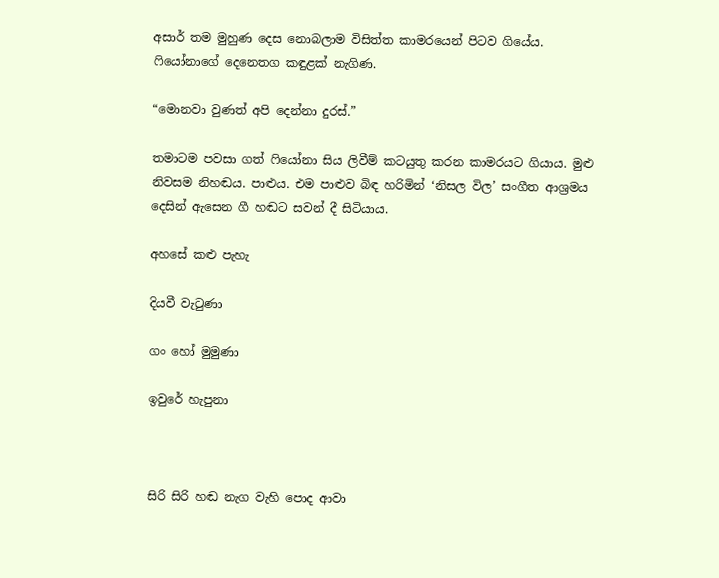අසාර් තම මුහුණ දෙස නොබලාම විසිත්ත කාමරයෙන් පිටව ගියේය. ෆියෝනාගේ දෙනෙතග කඳුළක් නැගිණ.

“මොනවා වුණත් අපි දෙන්නා දුරස්.”

තමාටම පවසා ගත් ෆියෝනා සිය ලිවීම් කටයුතු කරන කාමරයට ගියාය. මුළු නිවසම නිහඬය. පාළුය. එම පාළුව බිඳ හරිමින් ‘නිසල විල’ සංගීත ආශ්‍රමය දෙසින් ඇසෙන ගී හඬට සවන් දී සිටියාය.

අහසේ කළු පැහැ

දියවී වැටුණා

ගං හෝ මුමුණා

ඉවුරේ හැපුනා



සිරි සිරි හඬ නැග වැහි පොද ආවා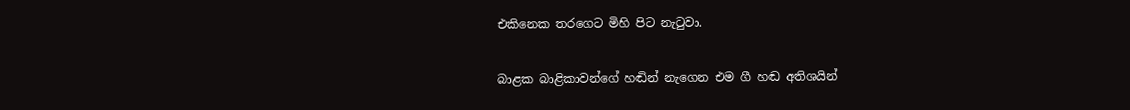එකිනෙක තරගෙට මිහි පිට නැටුවා.

බාළක බාළිකාවන්ගේ හඬින් නැගෙන එම ගී හඬ අතිශයින්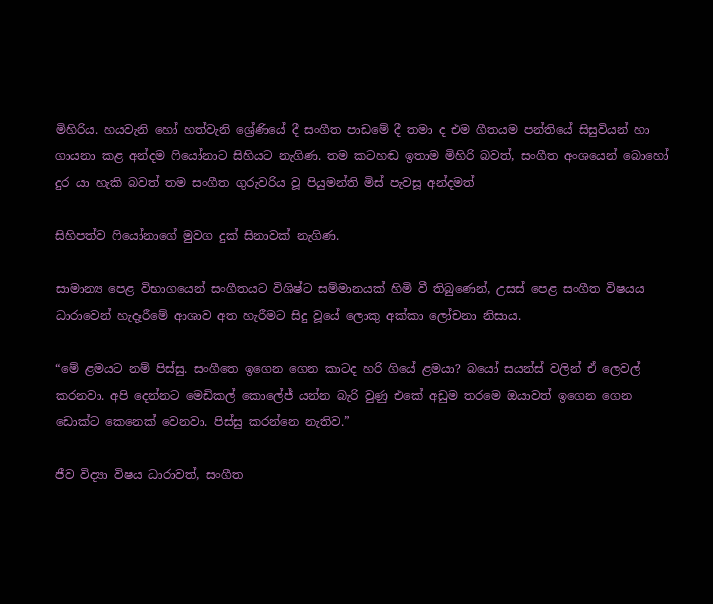මිහිරිය. හයවැනි හෝ හත්වැනි ශ්‍රේණියේ දී සංගීත පාඩමේ දී තමා ද එම ගීතයම පන්තියේ සිසුවියන් හා ගායනා කළ අන්දම ෆියෝනාට සිහියට නැගිණ. තම කටහඬ ඉතාම මිහිරි බවත්, සංගීත අංශයෙන් බොහෝ දුර යා හැකි බවත් තම සංගීත ගුරුවරිය වූ පියුමන්ති මිස් පැවසූ අන්දමත්

සිහිපත්ව ෆියෝනාගේ මුවග දුක් සිනාවක් නැගිණ.

සාමාන්‍ය පෙළ විභාගයෙන් සංගීතයට විශිෂ්ට සම්මානයක් හිමි වී තිබුණෙන්, උසස් පෙළ සංගීත විෂයය ධාරාවෙන් හැදෑරීමේ ආශාව අත හැරීමට සිදු වූයේ ලොකු අක්කා ලෝචනා නිසාය.

“මේ ළමයට නම් පිස්සු. සංගීතෙ ඉගෙන ගෙන කාටද හරි ගියේ ළමයා? බයෝ සයන්ස් වලින් ඒ ලෙවල් කරනවා. අපි දෙන්නට මෙඩිකල් කොලේජ් යන්න බැරි වුණු එකේ අඩුම තරමෙ ඔයාවත් ඉගෙන ගෙන ඩොක්ට කෙනෙක් වෙනවා. පිස්සු කරන්නෙ නැතිව.”

ජීව විද්‍යා විෂය ධාරාවත්, සංගීත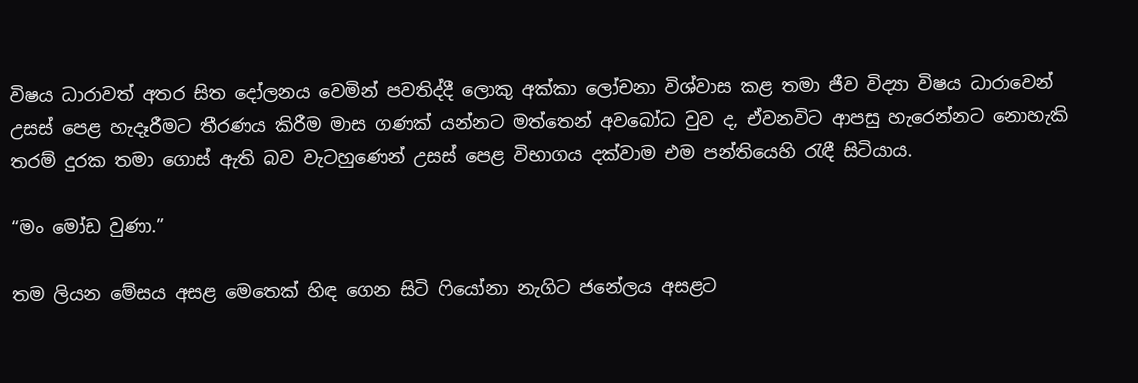විෂය ධාරාවත් අතර සිත දෝලනය වෙමින් පවතිද්දී ලොකු අක්කා ලෝචනා විශ්වාස කළ තමා ජීව විද්‍යා විෂය ධාරාවෙන් උසස් පෙළ හැදෑරීමට තීරණය කිරීම මාස ගණක් යන්නට මත්තෙන් අවබෝධ වුව ද, ඒවනවිට ආපසු හැරෙන්නට නොහැකි තරම් දුරක තමා ගොස් ඇති බව වැටහුණෙන් උසස් පෙළ විභාගය දක්වාම එම පන්තියෙහි රැඳී සිටියාය.

“මං මෝඩ වුණා.”

තම ලියන මේසය අසළ මෙතෙක් හිඳ ගෙන සිටි ෆියෝනා නැගිට ජනේලය අසළට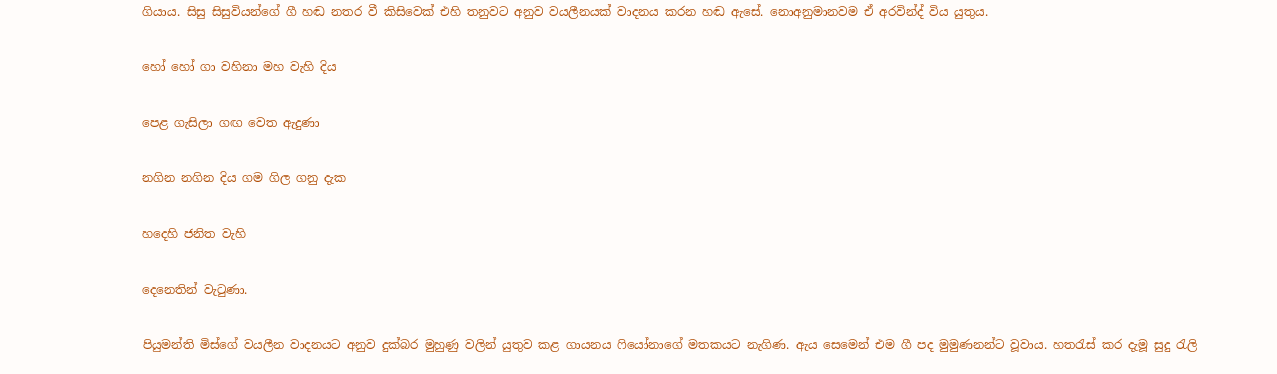ගියාය. සිසු සිසුවියන්ගේ ගී හඬ නතර වී කිසිවෙක් එහි තනුවට අනුව වයලීනයක් වාදනය කරන හඬ ඇසේ. නොඅනුමානවම ඒ අරවින්ද් විය යුතුය.

හෝ හෝ ගා වහිනා මහ වැහි දිය

පෙළ ගැසිලා ගඟ වෙත ඇදුණා

නගින නගින දිය ගම ගිල ගනු දැක

හදෙහි ජනිත වැහි

දෙනෙතින් වැටුණා.

පියුමන්ති මිස්ගේ වයලීන වාදනයට අනුව දුක්බර මුහුණු වලින් යුතුව කළ ගායනය ෆියෝනාගේ මතකයට නැගිණ. ඇය සෙමෙන් එම ගී පද මුමුණනන්ට වූවාය. හතරැස් කර දැමූ සුදු රැලි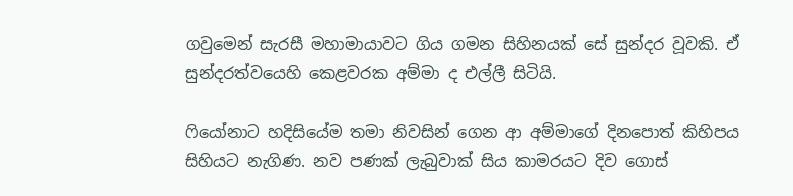ගවුමෙන් සැරසී මහාමායාවට ගිය ගමන සිහිනයක් සේ සුන්දර වූවකි. ඒ සුන්දරත්වයෙහි කෙළවරක අම්මා ද එල්ලී සිටියි.

ෆියෝනාට හදිසියේම තමා නිවසින් ගෙන ආ අම්මාගේ දිනපොත් කිහිපය සිහියට නැගිණ. නව පණක් ලැබුවාක් සිය කාමරයට දිව ගොස්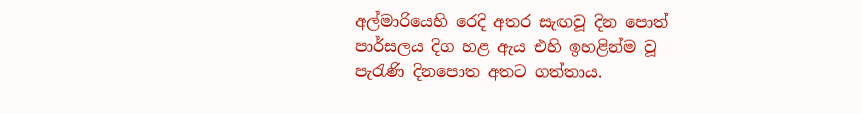අල්මාරියෙහි රෙදි අතර සැඟවූ දින පොත් පාර්සලය දිග හළ ඇය එහි ඉහළින්ම වූ පැරැණි දිනපොත අතට ගත්තාය.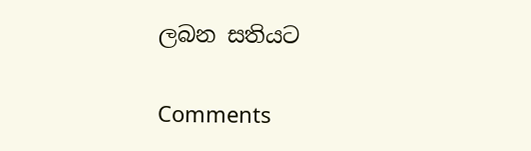ලබන සතියට

Comments